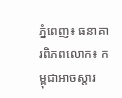ភ្នំពេញ៖ ធនាគារពិភពលោក៖ កម្ពុជាអាចស្តារ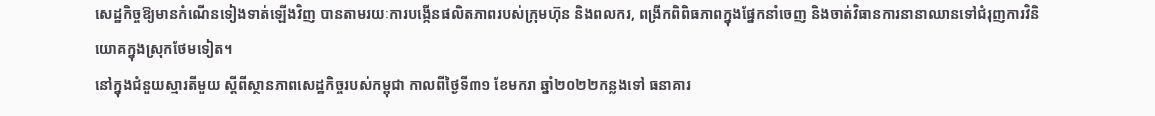សេដ្ឋកិច្ចឱ្យមានកំណើនទៀងទាត់ឡើងវិញ បានតាមរយៈការបង្កើនផលិតភាពរបស់ក្រុមហ៊ុន និងពលករ, ពង្រីកពិពិធភាពក្នុងផ្នែកនាំចេញ និងចាត់វិធានការនានាឈានទៅជំរុញការវិនិយោគក្នុងស្រុកថែមទៀត។
នៅក្នុងជំនួយស្មារតីមួយ ស្តីពីស្ថានភាពសេដ្ឋកិច្ចរបស់កម្ពុជា កាលពីថ្ងៃទី៣១ ខែមករា ឆ្នាំ២០២២កន្លងទៅ ធនាគារ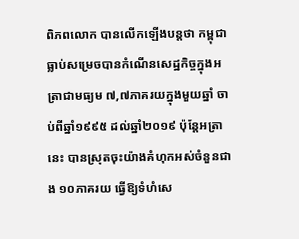ពិភពលោក បានលើកឡើងបន្តថា កម្ពុជាធ្លាប់សម្រេចបានកំណើនសេដ្ឋកិច្ចក្នុងអត្រាជាមធ្យម ៧,៧ភាគរយក្នុងមួយឆ្នាំ ចាប់ពីឆ្នាំ១៩៩៥ ដល់ឆ្នាំ២០១៩ ប៉ុន្តែអត្រានេះ បានស្រុតចុះយ៉ាងគំហុកអស់ចំនួនជាង ១០ភាគរយ ធ្វើឱ្យទំហំសេ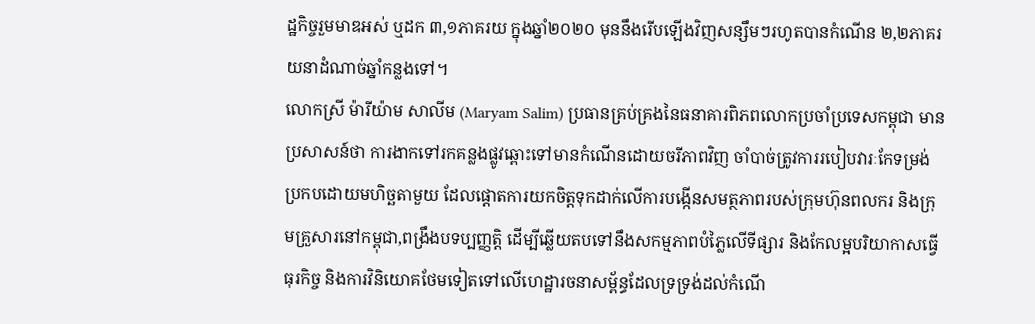ដ្ឋកិច្ចរួមមាឌអស់ ឬដក ៣,១ភាគរយ ក្នុងឆ្នាំ២០២០ មុននឹងរើបឡើងវិញសន្សឹមៗរហូតបានកំណើន ២,២ភាគរយនាដំណាច់ឆ្នាំកន្លងទៅ។
លោកស្រី ម៉ារីយ៉ាម សាលីម (Maryam Salim) ប្រធានគ្រប់គ្រងនៃធនាគារពិភពលោកប្រចាំប្រទេសកម្ពុជា មានប្រសាសន៍ថា ការងាកទៅរកគន្លងផ្លូវឆ្ពោះទៅមានកំណើនដោយចរីភាពវិញ ចាំបាច់ត្រូវការរបៀបវារៈកែទម្រង់ប្រកបដោយមហិច្ឆតាមួយ ដែលផ្តោតការយកចិត្តទុកដាក់លើការបង្កើនសមត្ថភាពរបស់ក្រុមហ៊ុនពលករ និងក្រុមគ្រួសារនៅកម្ពុជា,ពង្រឹងបទប្បញ្ញត្តិ ដើម្បីឆ្លើយតបទៅនឹងសកម្មភាពបំភ្លៃលើទីផ្សារ និងកែលម្អបរិយាកាសធ្វើធុរកិច្ច និងការវិនិយោគថែមទៀតទៅលើហេដ្ឋារចនាសម្ព័ន្ធដែលទ្រទ្រង់ដល់កំណើ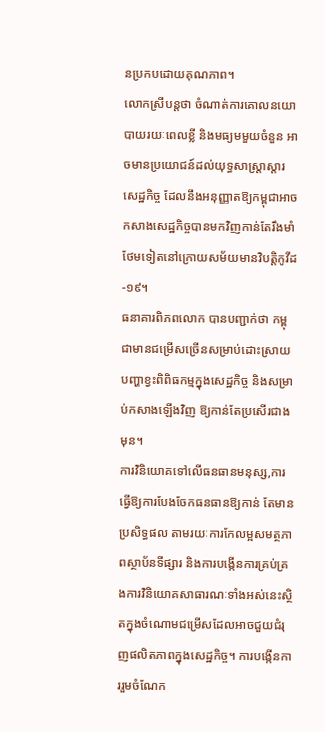នប្រកបដោយគុណភាព។
លោកស្រីបន្តថា ចំណាត់ការគោលនយោបាយរយៈពេលខ្លី និងមធ្យមមួយចំនួន អាចមានប្រយោជន៍ដល់យុទ្ធសាស្ត្រាស្តារសេដ្ឋកិច្ច ដែលនឹងអនុញ្ញាតឱ្យកម្ពុជាអាចកសាងសេដ្ឋកិច្ចបានមកវិញកាន់តែរឹងមាំថែមទៀតនៅក្រោយសម័យមានវិបត្តិកូវីដ-១៩។
ធនាគារពិភពលោក បានបញ្ជាក់ថា កម្ពុជាមានជម្រើសច្រើនសម្រាប់ដោះស្រាយបញ្ហាខ្វះពិពិធកម្មក្នុងសេដ្ឋកិច្ច និងសម្រាប់កសាងឡើងវិញ ឱ្យកាន់តែប្រសើរជាងមុន។
ការវិនិយោគទៅលើធនធានមនុស្ស,ការធ្វើឱ្យការបែងចែកធនធានឱ្យកាន់ តែមានប្រសិទ្ធផល តាមរយៈការកែលម្អសមត្ថភាពស្ថាប័នទីផ្សារ និងការបង្កើនការគ្រប់គ្រងការវិនិយោគសាធារណៈទាំងអស់នេះស្ថិតក្នុងចំណោមជម្រើសដែលអាចជួយជំរុញផលិតភាពក្នុងសេដ្ឋកិច្ច។ ការបង្កើនការរួមចំណែក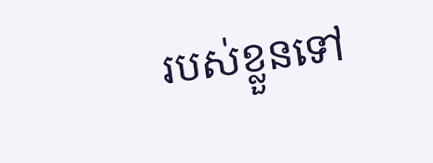របស់ខ្លួនទៅ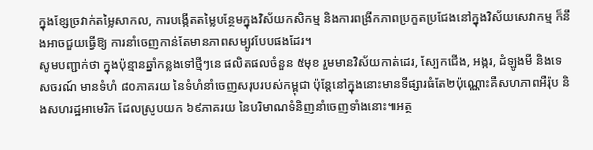ក្នុងខ្សែច្រវាក់តម្លៃសាកល, ការបង្កើតតម្លៃបន្ថែមក្នុងវិស័យកសិកម្ម និងការពង្រីកភាពប្រកួតប្រជែងនៅក្នុងវិស័យសេវាកម្ម ក៏នឹងអាចជួយធ្វើឱ្យ ការនាំចេញកាន់តែមានភាពសម្បូវបែបផងដែរ។
សូមបញ្ជាក់ថា ក្នុងប៉ុន្មានឆ្នាំកន្លងទៅថ្មីៗនេ ផលិតផលចំនួន ៥មុខ រួមមានវិស័យកាត់ដេរ, ស្បែកជើង, អង្ករ, ដំឡូងមី និងទេសចរណ៍ មានទំហំ ៨០ភាគរយ នៃទំហំនាំចេញសរុបរបស់កម្ពុជា ប៉ុន្តែនៅក្នុងនោះមានទីផ្សារធំតែ២ប៉ុណ្ណោះគឺសហភាពអឺរ៉ុប និងសហរដ្ឋអាមេរិក ដែលស្រូបយក ៦៩ភាគរយ នៃបរិមាណទំនិញនាំចេញទាំងនោះ៕អត្ថ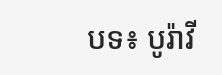បទ៖ បូរ៉ាវី